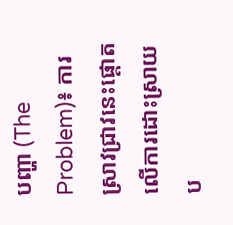បញ្ហា (The Problem)៖ ការស្រាវជ្រាវនេះផ្តោតលើការដោះស្រាយប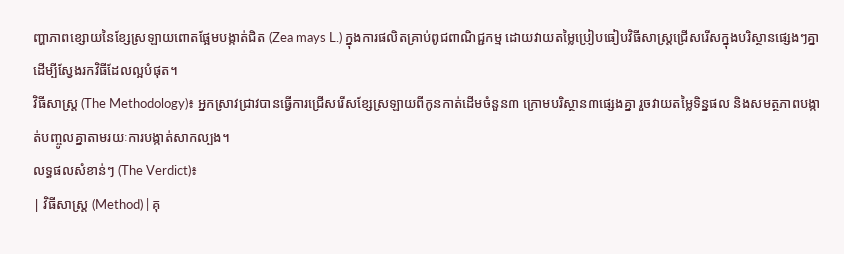ញ្ហាភាពខ្សោយនៃខ្សែស្រឡាយពោតផ្អែមបង្កាត់ជិត (Zea mays L.) ក្នុងការផលិតគ្រាប់ពូជពាណិជ្ជកម្ម ដោយវាយតម្លៃប្រៀបធៀបវិធីសាស្ត្រជ្រើសរើសក្នុងបរិស្ថានផ្សេងៗគ្នាដើម្បីស្វែងរកវិធីដែលល្អបំផុត។
វិធីសាស្ត្រ (The Methodology)៖ អ្នកស្រាវជ្រាវបានធ្វើការជ្រើសរើសខ្សែស្រឡាយពីកូនកាត់ដើមចំនួន៣ ក្រោមបរិស្ថាន៣ផ្សេងគ្នា រួចវាយតម្លៃទិន្នផល និងសមត្ថភាពបង្កាត់បញ្ចូលគ្នាតាមរយៈការបង្កាត់សាកល្បង។
លទ្ធផលសំខាន់ៗ (The Verdict)៖
| វិធីសាស្ត្រ (Method) | គុ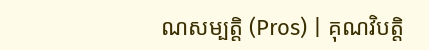ណសម្បត្តិ (Pros) | គុណវិបត្តិ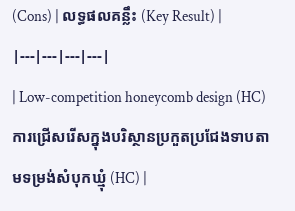(Cons) | លទ្ធផលគន្លឹះ (Key Result) |
|---|---|---|---|
| Low-competition honeycomb design (HC) ការជ្រើសរើសក្នុងបរិស្ថានប្រកួតប្រជែងទាបតាមទម្រង់សំបុកឃ្មុំ (HC) |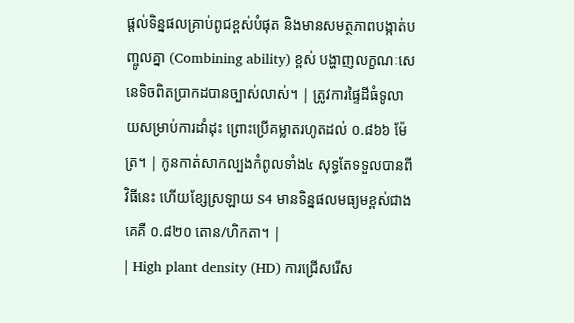ផ្តល់ទិន្នផលគ្រាប់ពូជខ្ពស់បំផុត និងមានសមត្ថភាពបង្កាត់បញ្ចូលគ្នា (Combining ability) ខ្ពស់ បង្ហាញលក្ខណៈសេនេទិចពិតប្រាកដបានច្បាស់លាស់។ | ត្រូវការផ្ទៃដីធំទូលាយសម្រាប់ការដាំដុះ ព្រោះប្រើគម្លាតរហូតដល់ ០.៨៦៦ ម៉ែត្រ។ | កូនកាត់សាកល្បងកំពូលទាំង៤ សុទ្ធតែទទួលបានពីវិធីនេះ ហើយខ្សែស្រឡាយ S4 មានទិន្នផលមធ្យមខ្ពស់ជាងគេគឺ ០.៨២០ តោន/ហិកតា។ |
| High plant density (HD) ការជ្រើសរើស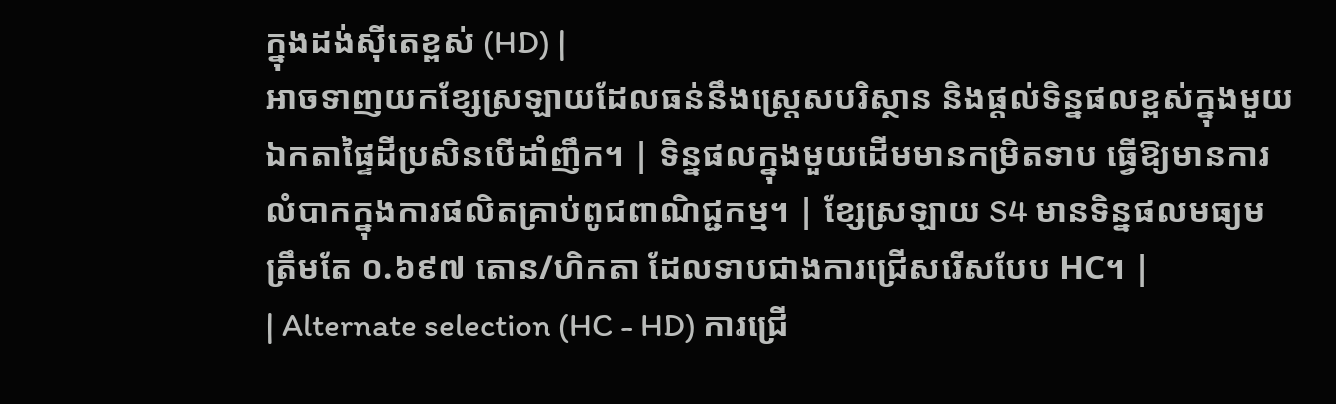ក្នុងដង់ស៊ីតេខ្ពស់ (HD) |
អាចទាញយកខ្សែស្រឡាយដែលធន់នឹងស្ត្រេសបរិស្ថាន និងផ្តល់ទិន្នផលខ្ពស់ក្នុងមួយឯកតាផ្ទៃដីប្រសិនបើដាំញឹក។ | ទិន្នផលក្នុងមួយដើមមានកម្រិតទាប ធ្វើឱ្យមានការលំបាកក្នុងការផលិតគ្រាប់ពូជពាណិជ្ជកម្ម។ | ខ្សែស្រឡាយ S4 មានទិន្នផលមធ្យមត្រឹមតែ ០.៦៩៧ តោន/ហិកតា ដែលទាបជាងការជ្រើសរើសបែប HC។ |
| Alternate selection (HC - HD) ការជ្រើ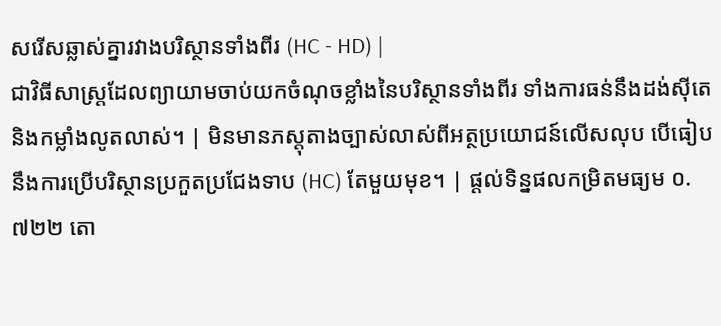សរើសឆ្លាស់គ្នារវាងបរិស្ថានទាំងពីរ (HC - HD) |
ជាវិធីសាស្ត្រដែលព្យាយាមចាប់យកចំណុចខ្លាំងនៃបរិស្ថានទាំងពីរ ទាំងការធន់នឹងដង់ស៊ីតេ និងកម្លាំងលូតលាស់។ | មិនមានភស្តុតាងច្បាស់លាស់ពីអត្ថប្រយោជន៍លើសលុប បើធៀបនឹងការប្រើបរិស្ថានប្រកួតប្រជែងទាប (HC) តែមួយមុខ។ | ផ្តល់ទិន្នផលកម្រិតមធ្យម ០.៧២២ តោ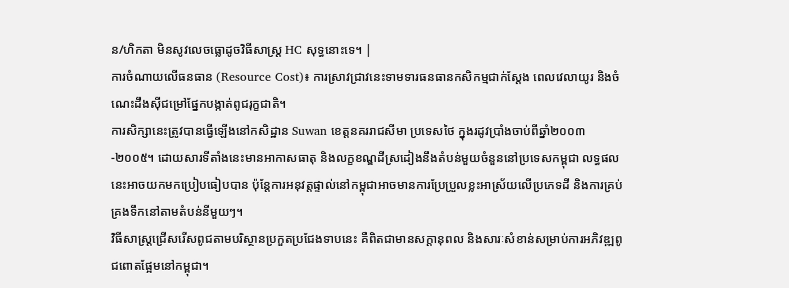ន/ហិកតា មិនសូវលេចធ្លោដូចវិធីសាស្ត្រ HC សុទ្ធនោះទេ។ |
ការចំណាយលើធនធាន (Resource Cost)៖ ការស្រាវជ្រាវនេះទាមទារធនធានកសិកម្មជាក់ស្តែង ពេលវេលាយូរ និងចំណេះដឹងស៊ីជម្រៅផ្នែកបង្កាត់ពូជរុក្ខជាតិ។
ការសិក្សានេះត្រូវបានធ្វើឡើងនៅកសិដ្ឋាន Suwan ខេត្តនគររាជសីមា ប្រទេសថៃ ក្នុងរដូវប្រាំងចាប់ពីឆ្នាំ២០០៣-២០០៥។ ដោយសារទីតាំងនេះមានអាកាសធាតុ និងលក្ខខណ្ឌដីស្រដៀងនឹងតំបន់មួយចំនួននៅប្រទេសកម្ពុជា លទ្ធផលនេះអាចយកមកប្រៀបធៀបបាន ប៉ុន្តែការអនុវត្តផ្ទាល់នៅកម្ពុជាអាចមានការប្រែប្រួលខ្លះអាស្រ័យលើប្រភេទដី និងការគ្រប់គ្រងទឹកនៅតាមតំបន់នីមួយៗ។
វិធីសាស្ត្រជ្រើសរើសពូជតាមបរិស្ថានប្រកួតប្រជែងទាបនេះ គឺពិតជាមានសក្តានុពល និងសារៈសំខាន់សម្រាប់ការអភិវឌ្ឍពូជពោតផ្អែមនៅកម្ពុជា។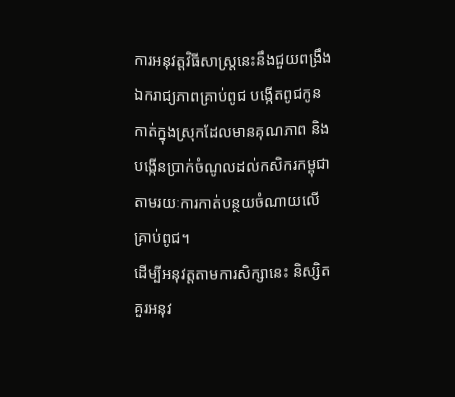ការអនុវត្តវិធីសាស្ត្រនេះនឹងជួយពង្រឹងឯករាជ្យភាពគ្រាប់ពូជ បង្កើតពូជកូនកាត់ក្នុងស្រុកដែលមានគុណភាព និងបង្កើនប្រាក់ចំណូលដល់កសិករកម្ពុជាតាមរយៈការកាត់បន្ថយចំណាយលើគ្រាប់ពូជ។
ដើម្បីអនុវត្តតាមការសិក្សានេះ និស្សិតគួរអនុវ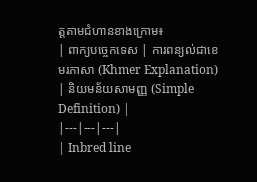ត្តតាមជំហានខាងក្រោម៖
| ពាក្យបច្ចេកទេស | ការពន្យល់ជាខេមរភាសា (Khmer Explanation) | និយមន័យសាមញ្ញ (Simple Definition) |
|---|---|---|
| Inbred line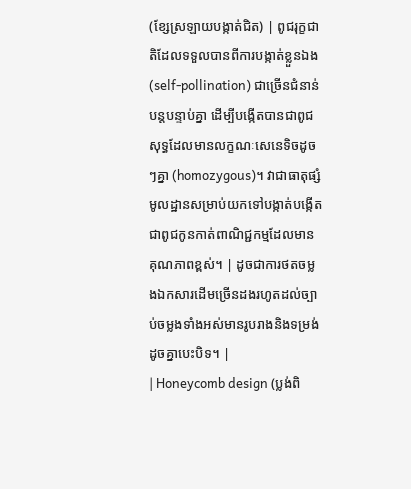(ខ្សែស្រឡាយបង្កាត់ជិត) | ពូជរុក្ខជាតិដែលទទួលបានពីការបង្កាត់ខ្លួនឯង (self-pollination) ជាច្រើនជំនាន់បន្តបន្ទាប់គ្នា ដើម្បីបង្កើតបានជាពូជសុទ្ធដែលមានលក្ខណៈសេនេទិចដូចៗគ្នា (homozygous)។ វាជាធាតុផ្សំមូលដ្ឋានសម្រាប់យកទៅបង្កាត់បង្កើតជាពូជកូនកាត់ពាណិជ្ជកម្មដែលមានគុណភាពខ្ពស់។ | ដូចជាការថតចម្លងឯកសារដើមច្រើនដងរហូតដល់ច្បាប់ចម្លងទាំងអស់មានរូបរាងនិងទម្រង់ដូចគ្នាបេះបិទ។ |
| Honeycomb design (ប្លង់ពិ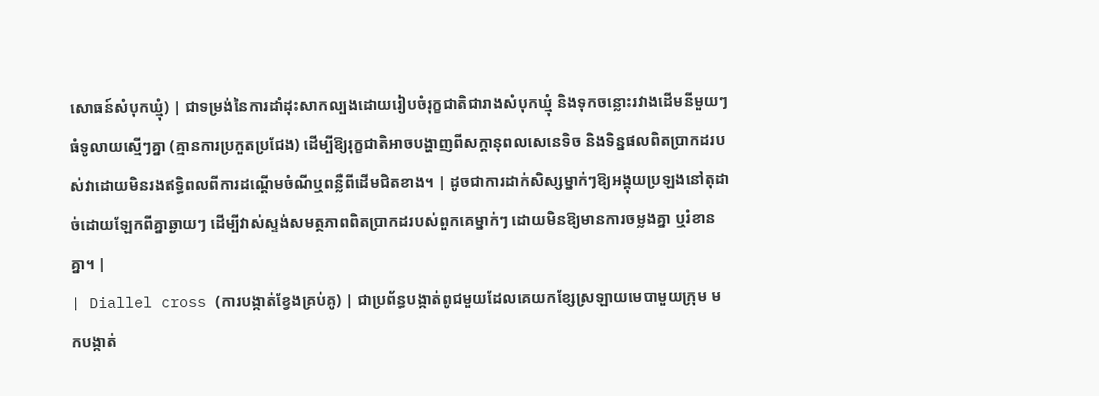សោធន៍សំបុកឃ្មុំ) | ជាទម្រង់នៃការដាំដុះសាកល្បងដោយរៀបចំរុក្ខជាតិជារាងសំបុកឃ្មុំ និងទុកចន្លោះរវាងដើមនីមួយៗធំទូលាយស្មើៗគ្នា (គ្មានការប្រកួតប្រជែង) ដើម្បីឱ្យរុក្ខជាតិអាចបង្ហាញពីសក្តានុពលសេនេទិច និងទិន្នផលពិតប្រាកដរបស់វាដោយមិនរងឥទ្ធិពលពីការដណ្តើមចំណីឬពន្លឺពីដើមជិតខាង។ | ដូចជាការដាក់សិស្សម្នាក់ៗឱ្យអង្គុយប្រឡងនៅតុដាច់ដោយឡែកពីគ្នាឆ្ងាយៗ ដើម្បីវាស់ស្ទង់សមត្ថភាពពិតប្រាកដរបស់ពួកគេម្នាក់ៗ ដោយមិនឱ្យមានការចម្លងគ្នា ឬរំខានគ្នា។ |
| Diallel cross (ការបង្កាត់ខ្វែងគ្រប់គូ) | ជាប្រព័ន្ធបង្កាត់ពូជមួយដែលគេយកខ្សែស្រឡាយមេបាមួយក្រុម មកបង្កាត់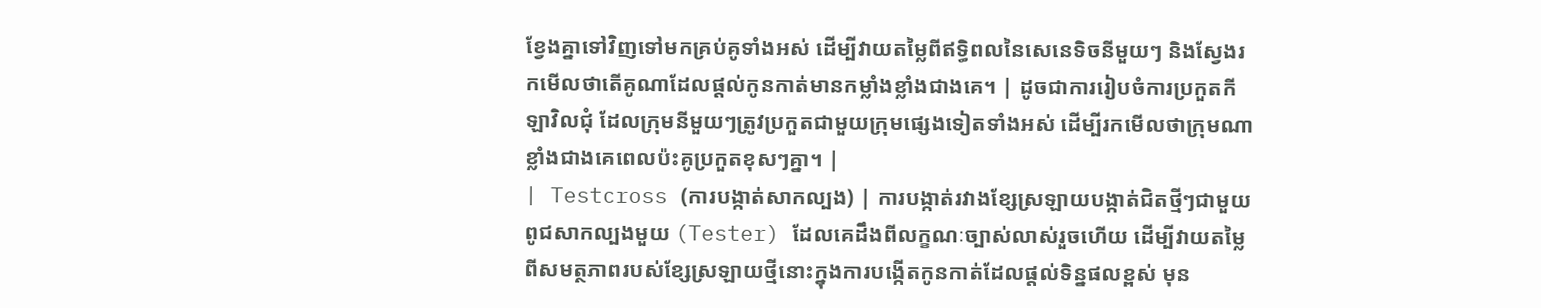ខ្វែងគ្នាទៅវិញទៅមកគ្រប់គូទាំងអស់ ដើម្បីវាយតម្លៃពីឥទ្ធិពលនៃសេនេទិចនីមួយៗ និងស្វែងរកមើលថាតើគូណាដែលផ្តល់កូនកាត់មានកម្លាំងខ្លាំងជាងគេ។ | ដូចជាការរៀបចំការប្រកួតកីឡាវិលជុំ ដែលក្រុមនីមួយៗត្រូវប្រកួតជាមួយក្រុមផ្សេងទៀតទាំងអស់ ដើម្បីរកមើលថាក្រុមណាខ្លាំងជាងគេពេលប៉ះគូប្រកួតខុសៗគ្នា។ |
| Testcross (ការបង្កាត់សាកល្បង) | ការបង្កាត់រវាងខ្សែស្រឡាយបង្កាត់ជិតថ្មីៗជាមួយពូជសាកល្បងមួយ (Tester) ដែលគេដឹងពីលក្ខណៈច្បាស់លាស់រួចហើយ ដើម្បីវាយតម្លៃពីសមត្ថភាពរបស់ខ្សែស្រឡាយថ្មីនោះក្នុងការបង្កើតកូនកាត់ដែលផ្តល់ទិន្នផលខ្ពស់ មុន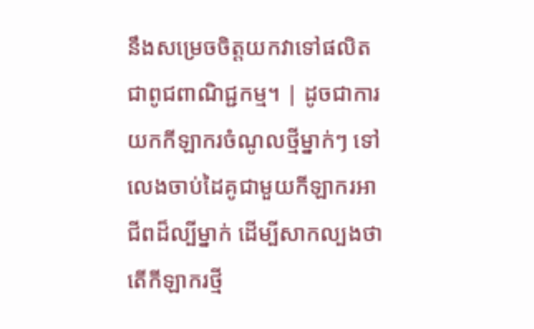នឹងសម្រេចចិត្តយកវាទៅផលិតជាពូជពាណិជ្ជកម្ម។ | ដូចជាការយកកីឡាករចំណូលថ្មីម្នាក់ៗ ទៅលេងចាប់ដៃគូជាមួយកីឡាករអាជីពដ៏ល្បីម្នាក់ ដើម្បីសាកល្បងថាតើកីឡាករថ្មី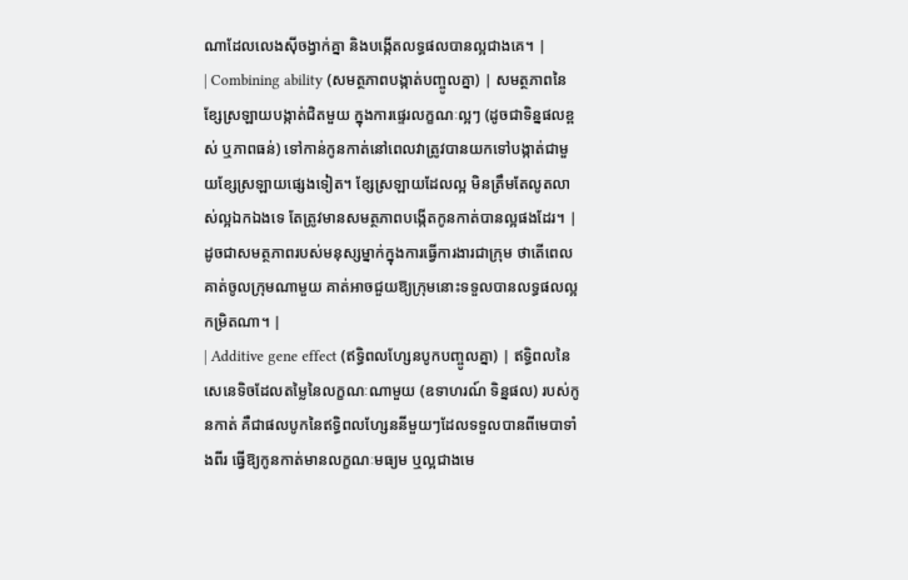ណាដែលលេងស៊ីចង្វាក់គ្នា និងបង្កើតលទ្ធផលបានល្អជាងគេ។ |
| Combining ability (សមត្ថភាពបង្កាត់បញ្ចូលគ្នា) | សមត្ថភាពនៃខ្សែស្រឡាយបង្កាត់ជិតមួយ ក្នុងការផ្ទេរលក្ខណៈល្អៗ (ដូចជាទិន្នផលខ្ពស់ ឬភាពធន់) ទៅកាន់កូនកាត់នៅពេលវាត្រូវបានយកទៅបង្កាត់ជាមួយខ្សែស្រឡាយផ្សេងទៀត។ ខ្សែស្រឡាយដែលល្អ មិនត្រឹមតែលូតលាស់ល្អឯកឯងទេ តែត្រូវមានសមត្ថភាពបង្កើតកូនកាត់បានល្អផងដែរ។ | ដូចជាសមត្ថភាពរបស់មនុស្សម្នាក់ក្នុងការធ្វើការងារជាក្រុម ថាតើពេលគាត់ចូលក្រុមណាមួយ គាត់អាចជួយឱ្យក្រុមនោះទទួលបានលទ្ធផលល្អកម្រិតណា។ |
| Additive gene effect (ឥទ្ធិពលហ្សែនបូកបញ្ចូលគ្នា) | ឥទ្ធិពលនៃសេនេទិចដែលតម្លៃនៃលក្ខណៈណាមួយ (ឧទាហរណ៍ ទិន្នផល) របស់កូនកាត់ គឺជាផលបូកនៃឥទ្ធិពលហ្សែននីមួយៗដែលទទួលបានពីមេបាទាំងពីរ ធ្វើឱ្យកូនកាត់មានលក្ខណៈមធ្យម ឬល្អជាងមេ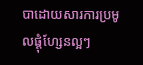បាដោយសារការប្រមូលផ្តុំហ្សែនល្អៗ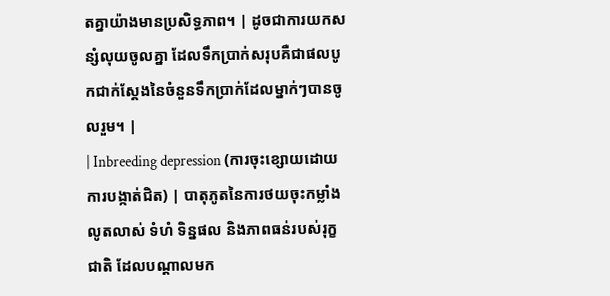តគ្នាយ៉ាងមានប្រសិទ្ធភាព។ | ដូចជាការយកសន្សំលុយចូលគ្នា ដែលទឹកប្រាក់សរុបគឺជាផលបូកជាក់ស្តែងនៃចំនួនទឹកប្រាក់ដែលម្នាក់ៗបានចូលរួម។ |
| Inbreeding depression (ការចុះខ្សោយដោយការបង្កាត់ជិត) | បាតុភូតនៃការថយចុះកម្លាំងលូតលាស់ ទំហំ ទិន្នផល និងភាពធន់របស់រុក្ខជាតិ ដែលបណ្តាលមក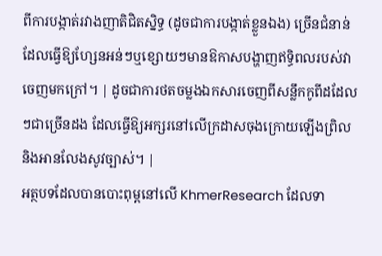ពីការបង្កាត់រវាងញាតិជិតស្និទ្ធ (ដូចជាការបង្កាត់ខ្លួនឯង) ច្រើនជំនាន់ ដែលធ្វើឱ្យហ្សែនអន់ៗឬខ្សោយៗមានឱកាសបង្ហាញឥទ្ធិពលរបស់វាចេញមកក្រៅ។ | ដូចជាការថតចម្លងឯកសារចេញពីសន្លឹកកូពីដដែលៗជាច្រើនដង ដែលធ្វើឱ្យអក្សរនៅលើក្រដាសចុងក្រោយឡើងព្រិល និងអានលែងសូវច្បាស់។ |
អត្ថបទដែលបានបោះពុម្ពនៅលើ KhmerResearch ដែលទា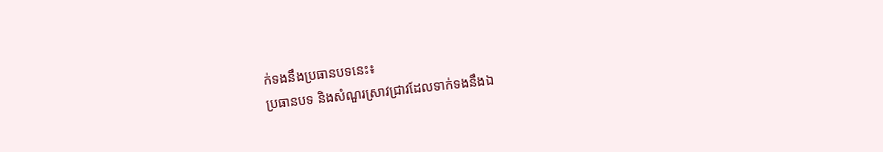ក់ទងនឹងប្រធានបទនេះ៖
ប្រធានបទ និងសំណួរស្រាវជ្រាវដែលទាក់ទងនឹងឯ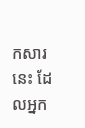កសារនេះ ដែលអ្នក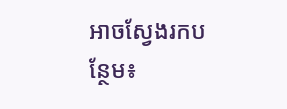អាចស្វែងរកបន្ថែម៖